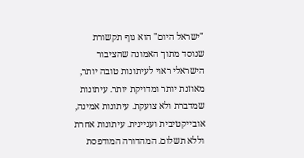"ישראל היום" הוא גוף תקשורת שנוסד מתוך האמונה שהציבור הישראלי ראוי לעיתונות טובה יותר, מאוזנת יותר ומדויקת יותר. עיתונות שמדברת ולא צועקת. עיתונות אמינה, אובייקטיבית ועניינית. עיתונות אחרת וללא תשלום. המהדורה המודפסת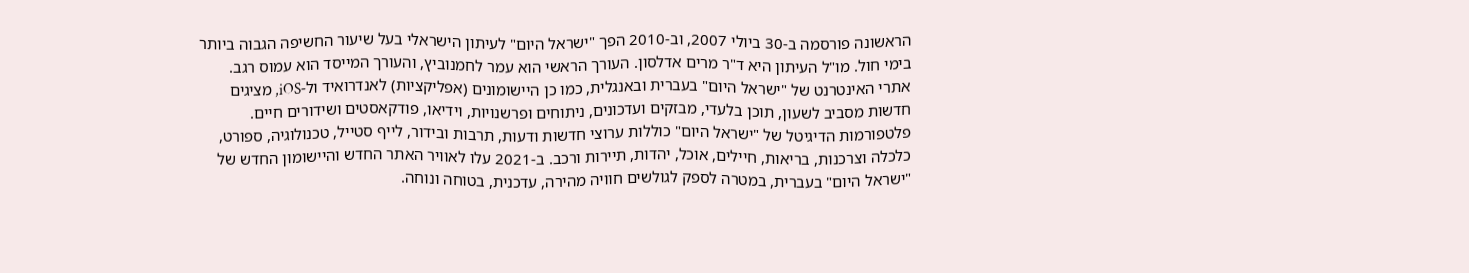הראשונה פורסמה ב-30 ביולי 2007, וב-2010 הפך "ישראל היום" לעיתון הישראלי בעל שיעור החשיפה הגבוה ביותר בימי חול. מו"ל העיתון היא ד"ר מרים אדלסון. העורך הראשי הוא עמר לחמנוביץ, והעורך המייסד הוא עמוס רגב. אתרי האינטרנט של "ישראל היום" בעברית ובאנגלית, כמו כן היישומונים (אפליקציות) לאנדרואיד ול-iOS, מציגים חדשות מסביב לשעון, תוכן בלעדי, מבזקים ועדכונים, ניתוחים ופרשנויות, וידיאו, פודקאסטים ושידורים חיים. פלטפורמות הדיגיטל של "ישראל היום" כוללות ערוצי חדשות ודעות, תרבות ובידור, לייף סטייל, טכנולוגיה, ספורט, כלכלה וצרכנות, בריאות, חיילים, אוכל, יהדות, תיירות ורכב. ב-2021 עלו לאוויר האתר החדש והיישומון החדש של "ישראל היום" בעברית, במטרה לספק לגולשים חוויה מהירה, עדכנית, בטוחה ונוחה.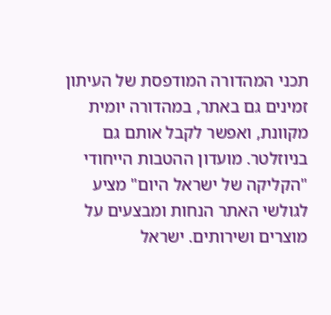תכני המהדורה המודפסת של העיתון זמינים גם באתר, במהדורה יומית מקוונת, ואפשר לקבל אותם גם בניוזלטר. מועדון ההטבות הייחודי "הקליקה של ישראל היום" מציע לגולשי האתר הנחות ומבצעים על מוצרים ושירותים. ישראל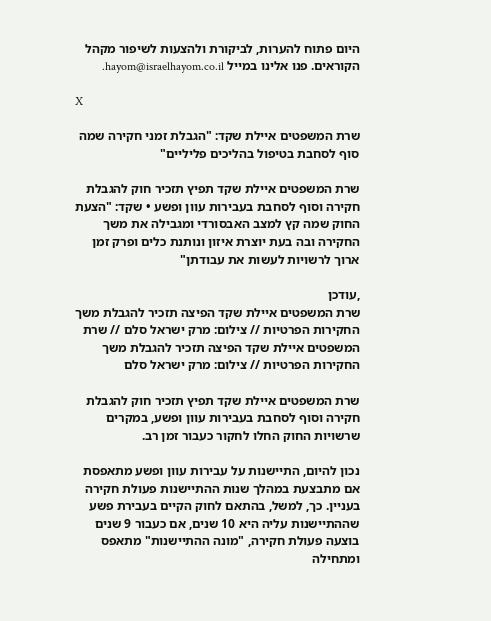היום פתוח להערות, לביקורת ולהצעות לשיפור מקהל הקוראים. פנו אלינו במייל hayom@israelhayom.co.il.

X

שרת המשפטים איילת שקד: "הגבלת זמני חקירה שמה סוף לסחבת בטיפול בהליכים פליליים"

שרת המשפטים איילת שקד תפיץ תזכיר חוק להגבלת חקירה וסוף לסחבת בעבירות עוון ופשע • שקד: "הצעת החוק שמה קץ למצב האבסורדי ומגבילה את משך החקירה ובה בעת יוצרת איזון ונותנת כלים ופרק זמן ארוך לרשויות לעשות את עבודתן"

,עודכן
שרת המשפטים איילת שקד הפיצה תזכיר להגבלת משך החקירות הפרטיות // צילום: מרק ישראל סלם // שרת המשפטים איילת שקד הפיצה תזכיר להגבלת משך החקירות הפרטיות // צילום: מרק ישראל סלם

שרת המשפטים איילת שקד תפיץ תזכיר חוק להגבלת חקירה וסוף לסחבת בעבירות עוון ופשע, במקרים שרשויות החוק החלו לחקור כעבור זמן רב.

נכון להיום, התיישנות על עבירות עוון ופשע מתאפסת אם מתבצעת במהלך שנות ההתיישנות פעולת חקירה בעניין. כך, למשל, בהתאם לחוק הקיים בעבירת פשע שההתיישנות עליה היא 10 שנים, אם כעבור 9 שנים בוצעה פעולת חקירה, "מונה ההתיישנות" מתאפס ומתחילה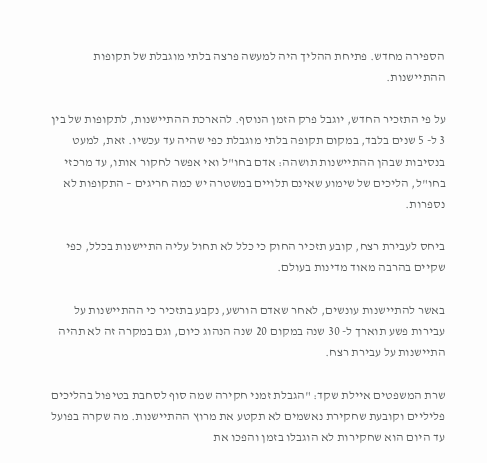הספירה מחדש. פתיחת ההליך היה למעשה פרצה בלתי מוגבלת של תקופות ההתיישנות.

על פי התזכיר החדש, יוגבל פרק הזמן הנוסף. להארכת ההתיישנות, לתקופות של בין 3 ל- 5 שנים בלבד, במקום תקופה בלתי מוגבלת כפי שהיה עד עכשיו. זאת, למעט בנסיבות שבהן ההתיישנות תושהה: אדם בחו"ל ואי אפשר לחקור אותו, עד מרכזי בחו"ל, הליכים של שימוע שאינם תלויים במשטרה יש כמה חריגים – התקופות לא נספרות.

ביחס לעבירת רצח, קובע תזכיר החוק כי כלל לא תחול עליה התיישנות בכלל, כפי שקיים בהרבה מאוד מדינות בעולם.

באשר להתיישנות עונשים, לאחר שאדם הורשע, נקבע בתזכיר כי ההתיישנות על עבירות פשע תוארך ל- 30 שנה במקום 20 שנה הנהוג כיום, וגם במקרה זה לא תהיה התיישנות על עבירת רצח.

שרת המשפטים איילת שקד: "הגבלת זמני חקירה שמה סוף לסחבת בטיפול בהליכים פליליים וקובעת שחקירת נאשמים לא תקטע את מרוץ ההתיישנות. מה שקרה בפועל עד היום הוא שחקירות לא הוגבלו בזמן והפכו את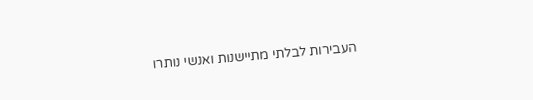העבירות לבלתי מתיישנות ואנשי נותרו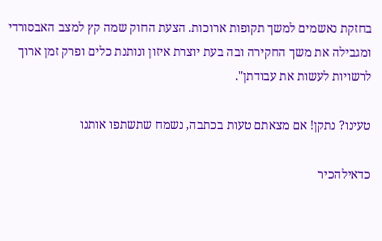בחזקת נאשמים למשך תקופות ארוכות. הצעת החוק שמה קץ למצב האבסורדי ומגבילה את משך החקירה ובה בעת יוצרת איזון ונותנת כלים ופרק זמן ארוך לרשויות לעשות את עבודתן".

טעינו? נתקן! אם מצאתם טעות בכתבה, נשמח שתשתפו אותנו

כדאילהכיר